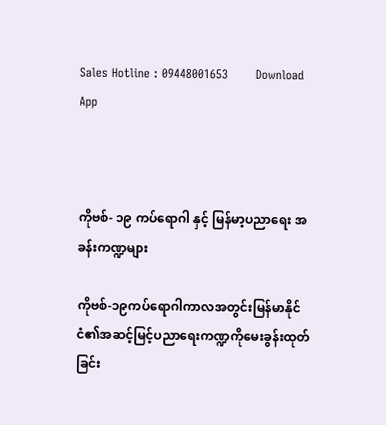Sales Hotline : 09448001653       Download App



ကိုဗစ်- ၁၉ ကပ်‌ရောဂါ နှင့် မြန်မာ့ပညာရေး အခန်းကဏ္ဍများ

ကိုဗစ်-၁၉ကပ်ရောဂါကာလအတွင်းမြန်မာနိုင်ငံ၏အဆင့်မြင့်ပညာရေးကဏ္ဍကိုမေးခွန်းထုတ်ခြင်း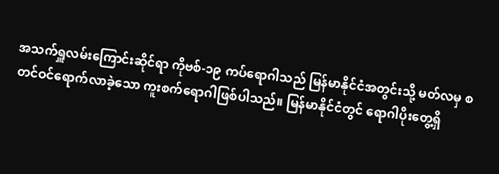အသက်ရှူလမ်းကြောင်းဆိုင်ရာ ကိုဗစ်-၁၉ ကပ်ရောဂါသည် မြန်မာနိုင်ငံအတွင်းသို့ မတ်လမှ စတင်ဝင်ရောက်လာခဲ့သော ကူးစက်ရောဂါဖြစ်ပါသည်။ မြန်မာနိုင်ငံတွင် ရောဂါပိုးတွေ့ရှိ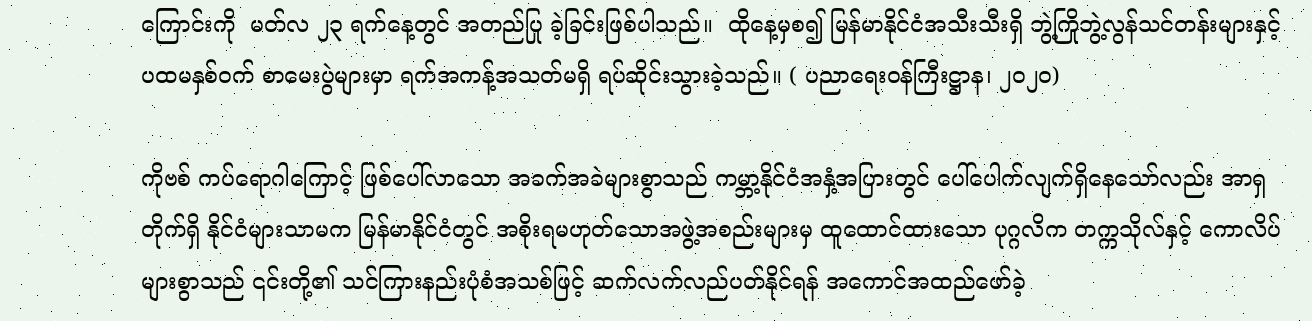ကြောင်းကို  မတ်လ ၂၃ ရက်နေ့တွင် အတည်ပြု ခဲ့ခြင်းဖြစ်ပါသည်။  ထိုနေ့မှစ၍ မြန်မာနိုင်ငံအသီးသီးရှိ ဘွဲ့ကြိုဘွဲ့လွန်သင်တန်းများနှင့် ပထမနှစ်ဝက် စာမေးပွဲများမှာ ရက်အကန့်အသတ်မရှိ ရပ်ဆိုင်းသွားခဲ့သည်။ ( ပညာရေးဝန်ကြီးဋ္ဌာန၊ ၂၀၂၀)

ကိုဗစ် ကပ်ရောဂါကြောင့် ဖြစ်ပေါ်လာသော အခက်အခဲများစွာသည် ကမ္ဘာ့နိုင်ငံအနှံ့အပြားတွင် ပေါ်ပေါက်လျက်ရှိနေသော်လည်း အာရှတိုက်ရှိ နိုင်ငံများသာမက မြန်မာနိုင်ငံတွင် အစိုးရမဟုတ်သောအဖွဲ့အစည်းများမှ ထူထောင်ထားသော ပုဂ္ဂလိက တက္ကသိုလ်နှင့် ကောလိပ်များစွာသည် ၎င်းတို့၏ သင်ကြားနည်းပုံစံအသစ်ဖြင့် ဆက်လက်လည်ပတ်နိုင်ရန် အကောင်အထည်ဖော်ခဲ့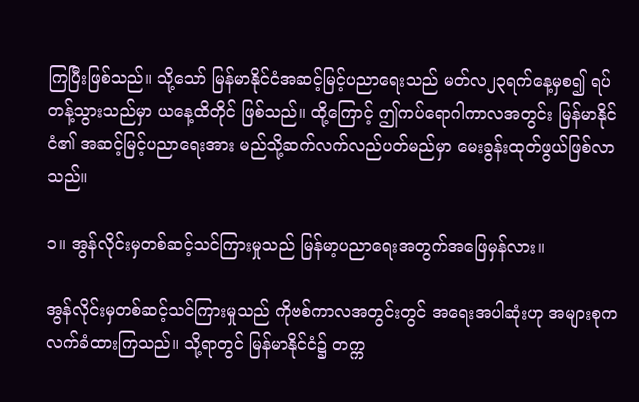ကြပြီးဖြစ်သည်။ သို့သော် မြန်မာနိုင်ငံအဆင့်မြင့်ပညာရေးသည် မတ်လ၂၃ရက်နေ့မှစ၍ ရပ်တန့်သွားသည်မှာ ယနေ့ထိတိုင် ဖြစ်သည်။ ထို့ကြောင့် ဤကပ်ရောဂါကာလအတွင်း မြန်မာနိုင်ငံ၏ အဆင့်မြင့်ပညာရေးအား မည်သို့ဆက်လက်လည်ပတ်မည်မှာ မေးခွန်းထုတ်ဖွယ်ဖြစ်လာသည်။

၁။ အွန်လိုင်းမှတစ်ဆင့်သင်ကြားမှုသည် မြန်မာ့ပညာရေးအတွက်အဖြေမှန်လား။

အွန်လိုင်းမှတစ်ဆင့်သင်ကြားမှုသည် ကိုဗစ်ကာလအတွင်းတွင် အရေးအပါဆုံးဟု အများစုက လက်ခံထားကြသည်။ သို့ရာတွင် မြန်မာနိုင်ငံ၌ တက္က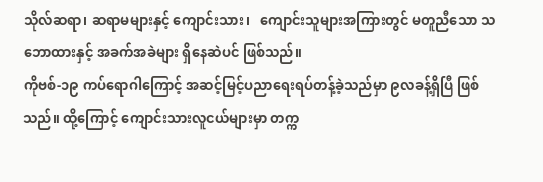သိုလ်ဆရာ၊ ဆရာမများနှင့် ကျောင်းသား၊   ကျောင်းသူများအကြားတွင် မတူညီသော သဘောထားနှင့် အခက်အခဲများ ရှိနေဆဲပင် ဖြစ်သည်။
ကိုဗစ်-၁၉ ကပ်ရောဂါကြောင့် အဆင့်မြင့်ပညာရေးရပ်တန့်ခဲ့သည်မှာ ၉လခန့်ရှိပြီ ဖြစ်သည်။ ထို့ကြောင့် ကျောင်းသားလူငယ်များမှာ တက္က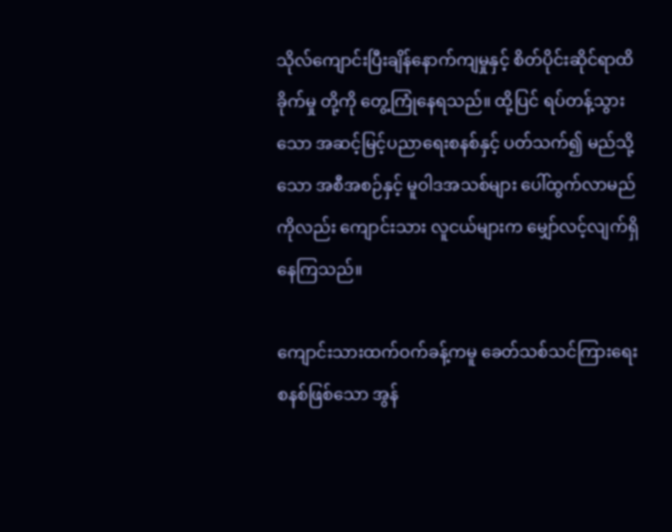သိုလ်ကျောင်းပြီးချိန်နောက်ကျမှုနှင့် စိတ်ပိုင်းဆိုင်ရာထိခိုက်မှု တို့ကို တွေ့ကြုံနေရသည်။ ထို့ပြင် ရပ်တန့်သွားသော အဆင့်မြင့်ပညာရေးစနစ်နှင့် ပတ်သက်၍ မည်သို့သော အစီအစဉ်နှင့် မူဝါဒအသစ်များ ပေါ်ထွက်လာမည်ကိုလည်း ကျောင်းသား လူငယ်များက မျှော်လင့်လျက်ရှိနေကြသည်။

ကျောင်းသားထက်ဝက်ခန့်ကမူ ခေတ်သစ်သင်ကြားရေးစနစ်ဖြစ်သော အွန်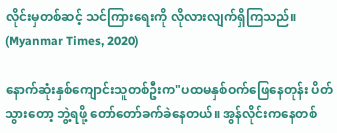လိုင်းမှတစ်ဆင့် သင်ကြားရေးကို လိုလားလျက်ရှိကြသည်။ (Myanmar Times, 2020)

နောက်ဆုံးနှစ်ကျောင်းသူတစ်ဦးက"ပထမနှစ်ဝက်ဖြေနေတုန်း ပိတ်သွားတော့ ဘွဲ့ရဖို့ တော်တော်ခက်ခဲနေတယ်။ အွန်လိုင်းကနေတစ်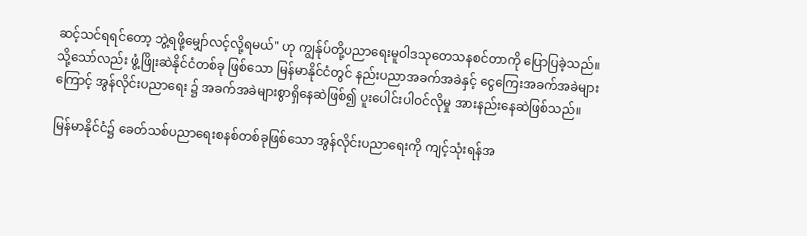ဆင့်သင်ရရင်တော့ ဘွဲ့ရဖို့မျှော်လင့်လို့ရမယ်" ဟု ကျွန်ုပ်တို့ပညာရေးမူဝါဒသုတေသနစင်တာကို ပြောပြခဲ့သည်။ သို့သော်လည်း ဖွံ့ဖြိုးဆဲနိုင်ငံတစ်ခု ဖြစ်သော မြန်မာနိုင်ငံတွင် နည်းပညာအခက်အခဲနှင့် ငွေကြေးအခက်အခဲများကြောင့် အွန်လိုင်းပညာရေး ၌ အခက်အခဲများစွာရှိနေဆဲဖြစ်၍ ပူးပေါင်းပါဝင်လိုမှု အားနည်းနေဆဲဖြစ်သည်။

မြန်မာနိုင်ငံ၌ ခေတ်သစ်ပညာရေးစနစ်တစ်ခုဖြစ်သော အွန်လိုင်းပညာရေးကို ကျင့်သုံးရန်အ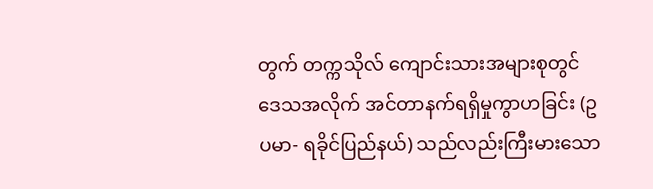တွက် တက္ကသိုလ် ကျောင်းသားအများစုတွင် ဒေသအလိုက် အင်တာနက်ရရှိမှုကွာဟခြင်း (ဥပမာ- ရခိုင်ပြည်နယ်) သည်လည်းကြီးမားသော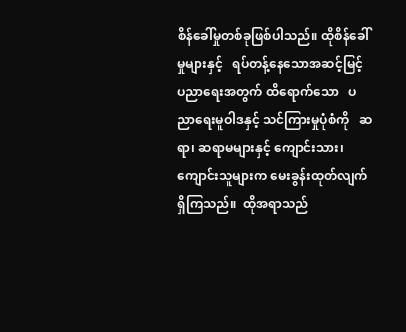စိန်ခေါ်မှုတစ်ခုဖြစ်ပါသည်။ ထိုစိန်ခေါ်မှုများနှင့်   ရပ်တန့်နေသောအဆင့်မြင့် ပညာရေးအတွက် ထိရောက်သော   ပညာရေးမူဝါဒနှင့် သင်ကြားမှုပုံစံကို   ဆရာ၊ ဆရာမများနှင့် ကျောင်းသား၊ ကျောင်းသူများက မေးခွန်းထုတ်လျက်ရှိကြသည်။  ထိုအရာသည်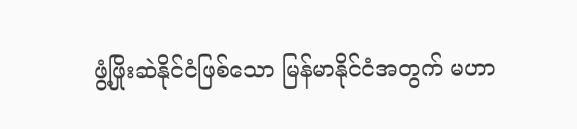ဖွံ့ဖြိုးဆဲနိုင်ငံဖြစ်သော မြန်မာနိုင်ငံအတွက် မဟာ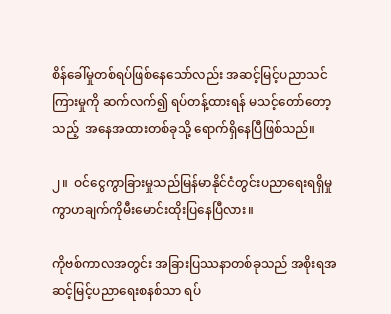စိန်ခေါ်မှုတစ်ရပ်ဖြစ်နေသော်လည်း အဆင့်မြင့်ပညာသင်ကြားမှုကို ဆက်လက်၍ ရပ်တန့်ထားရန် မသင့်တော်တော့သည့်  အနေအထားတစ်ခုသို့ ရောက်ရှိနေပြီဖြစ်သည်။

၂။  ဝင်ငွေကွာခြားမှုသည်မြန်မာနိုင်ငံတွင်းပညာရေးရရှိမှုကွာဟချက်ကိုမီးမောင်းထိုးပြနေပြီလား။

ကိုဗစ်ကာလအတွင်း အခြားပြဿနာတစ်ခုသည် အစိုးရအဆင့်မြင့်ပညာရေးစနစ်သာ ရပ်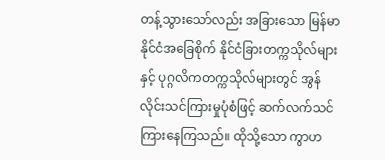တန့်သွားသော်လည်း အခြားသော မြန်မာနိုင်ငံအခြေစိုက် နိုင်ငံခြားတက္ကသိုလ်များနှင့် ပုဂ္ဂလိကတက္ကသိုလ်များတွင် အွန်လိုင်းသင်ကြားမှုပုံစံဖြင့် ဆက်လက်သင်ကြားနေကြသည်။ ထိုသို့သော ကွာဟ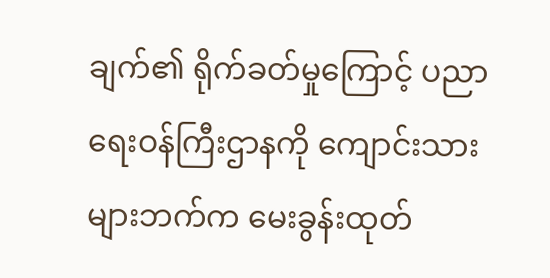ချက်၏ ရိုက်ခတ်မှုကြောင့် ပညာရေးဝန်ကြီးဌာနကို ကျောင်းသားများဘက်က မေးခွန်းထုတ်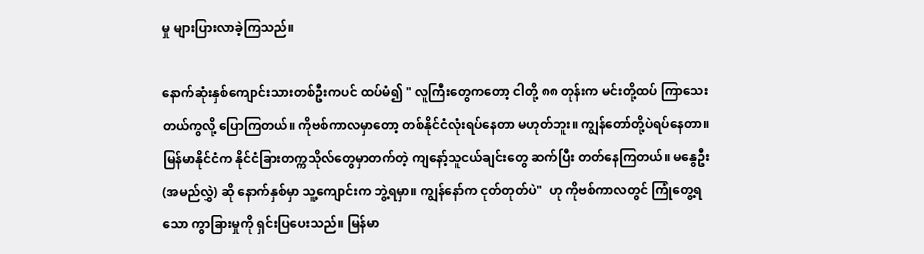မှု များပြားလာခဲ့ကြသည်။

နောက်ဆုံးနှစ်ကျောင်းသားတစ်ဦးကပင် ထပ်မံ၍ " လူကြီးတွေကတော့ ငါတို့ ၈၈ တုန်းက မင်းတို့ထပ် ကြာသေးတယ်ကွလို့ ပြောကြတယ်။ ကိုဗစ်ကာလမှာတော့ တစ်နိုင်ငံလုံးရပ်နေတာ မဟုတ်ဘူး။ ကျွန်တော်တို့ပဲရပ်နေတာ။ မြန်မာနိုင်ငံက နိုင်ငံခြားတက္ကသိုလ်တွေမှာတက်တဲ့ ကျနော့်သူငယ်ချင်းတွေ ဆက်ပြီး တတ်နေကြတယ်။ မနွေဦး (အမည်လွှဲ) ဆို နောက်နှစ်မှာ သူ့ကျောင်းက ဘွဲ့ရမှာ။ ကျွန်နော်က ငုတ်တုတ်ပဲ"  ဟု ကိုဗစ်ကာလတွင် ကြုံတွေ့ရသော ကွာခြားမှုကို ရှင်းပြပေးသည်။ မြန်မာ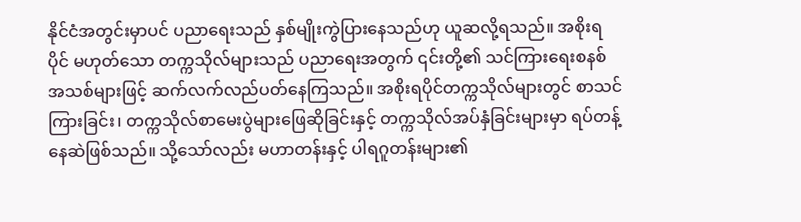နိုင်ငံအတွင်းမှာပင် ပညာရေးသည် နှစ်မျိုးကွဲပြားနေသည်ဟု ယူဆလို့ရသည်။ အစိုးရပိုင် မဟုတ်သော တက္ကသိုလ်များသည် ပညာရေးအတွက် ၎င်းတို့၏ သင်ကြား‌ရေးစနစ်အသစ်များဖြင့် ဆက်လက်လည်ပတ်နေကြသည်။ အစိုးရပိုင်တက္ကသိုလ်များတွင် စာသင်ကြားခြင်း၊ တက္ကသိုလ်စာမေးပွဲများဖြေဆိုခြင်းနှင့် တက္ကသိုလ်အပ်နှံခြင်းများမှာ ရပ်တန့်နေဆဲဖြစ်သည်။ သို့သော်လည်း မဟာတန်းနှင့် ပါရဂူတန်းများ၏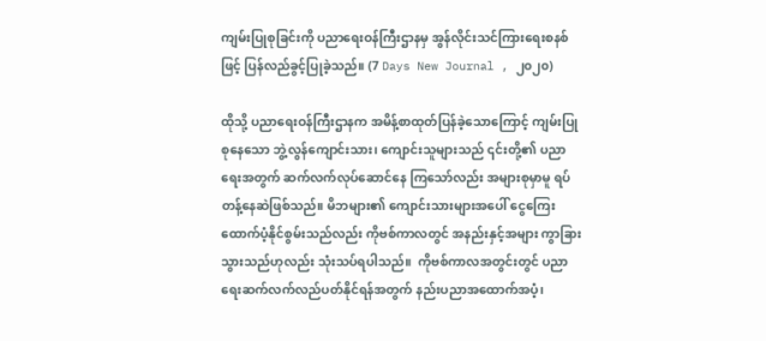ကျမ်းပြုစုခြင်းကို ပညာရေးဝန်ကြီးဌာနမှ အွန်လိုင်းသင်ကြားရေးစနစ်ဖြင့် ပြန်လည်ခွင့်ပြုခဲ့သည်။ (7 Days New Journal , ၂၀၂၀)

ထိုသို့ ပညာရေးဝန်ကြီးဌာနက အမိန့်စာထုတ်ပြန်ခဲ့သောကြောင့် ကျမ်းပြုစုနေသော ဘွဲ့လွန်ကျောင်းသား၊ ကျောင်းသူများသည် ၎င်းတို့၏ ပညာရေးအတွက် ဆက်လက်လုပ်ဆောင်နေ ကြသော်လည်း အများစုမှာမူ ရပ်တန့်နေဆဲဖြစ်သည်။ မိဘများ၏ ကျောင်းသားများအပေါ် ငွေကြေးထောက်ပံ့နိုင်စွမ်းသည်လည်း ကိုဗစ်ကာလတွင် အနည်းနှင့်အများ ကွာခြားသွားသည်ဟုလည်း သုံးသပ်ရပါသည်။  ကိုဗစ်ကာလအတွင်းတွင် ပညာရေးဆက်လက်လည်ပတ်နိုင်ရန်အတွက် နည်းပညာအထောက်အပံ့၊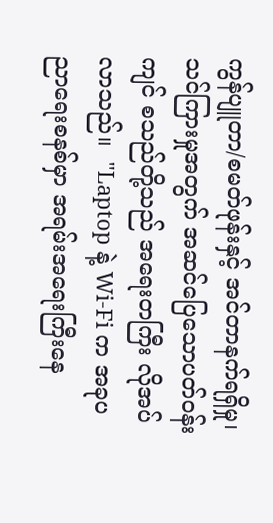ကွန်ပျူတာ/စမတ်ဖုန်းနှင့် အင်တာနက်ရရှိမှု၊ သင်ကြားမှုအတွက် အဆင်ပြေသောပတ်ဝန်းကျင် စသည်တို့သည် အရေးတကြီး လိုအပ်လာသည်။  "Laptop နဲ့ Wi-Fi က အခုပညာရေးစနစ်မှာ အရမ်းအရေးကြီးနေ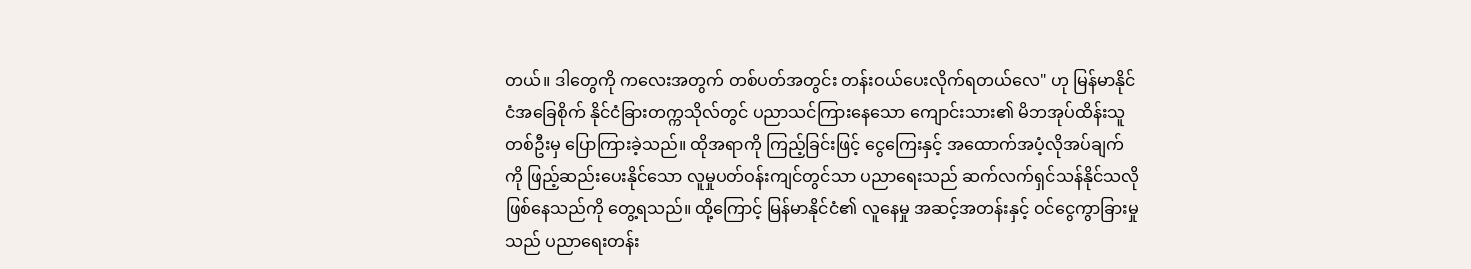တယ်။ ဒါတွေကို ကလေးအတွက် တစ်ပတ်အတွင်း တန်းဝယ်ပေးလိုက်ရတယ်လေ" ဟု မြန်မာနိုင်ငံအခြေစိုက် နိုင်ငံခြားတက္ကသိုလ်တွင် ပညာသင်ကြားနေသော ကျောင်းသား၏ မိဘအုပ်ထိန်းသူတစ်ဦးမှ ပြောကြားခဲ့သည်။ ထိုအရာကို ကြည့်ခြင်းဖြင့် ငွေကြေးနှင့် အထောက်အပံ့လိုအပ်ချက်ကို ဖြည့်ဆည်းပေးနိုင်သော လူမှုပတ်ဝန်းကျင်တွင်သာ ပညာရေးသည် ဆက်လက်ရှင်သန်နိုင်သလို ဖြစ်နေသည်ကို တွေ့ရသည်။ ထို့ကြောင့် မြန်မာနိုင်ငံ၏ လူနေမှု အဆင့်အတန်းနှင့် ဝင်ငွေကွာခြားမှုသည် ပညာရေးတန်း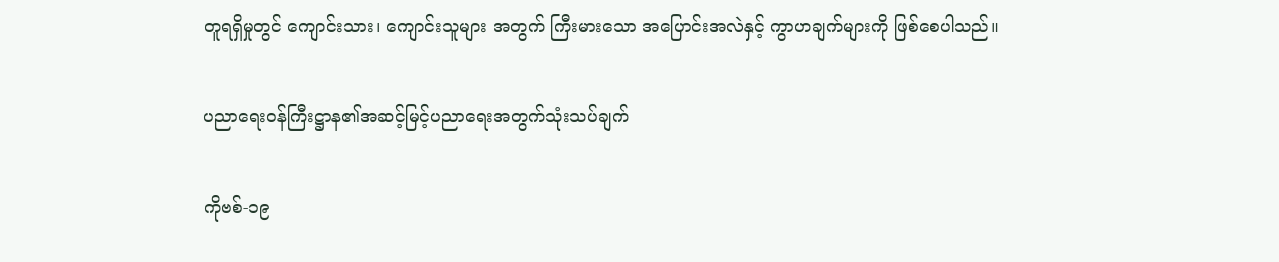တူရရှိမှုတွင် ကျောင်းသား၊ ကျောင်းသူများ အတွက် ကြီးမားသော အပြောင်းအလဲနှင့် ကွာဟချက်များကို ဖြစ်စေပါသည်။

ပညာရေးဝန်ကြီးဋ္ဌာန၏အဆင့်မြင့်ပညာရေးအတွက်သုံးသပ်ချက်

ကိုဗစ်-၁၉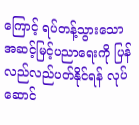ကြောင့် ရပ်တန့်သွားသော အဆင့်မြင့်ပညာရေးကို ပြန်လည်လည်ပတ်နိုင်ရန် လုပ်ဆောင်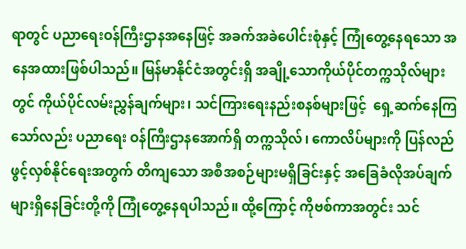ရာတွင် ပညာရေးဝန်ကြီးဌာနအနေဖြင့် အခက်အခဲပေါင်းစုံနှင့် ကြုံတွေ့နေရသော အနေအထားဖြစ်ပါသည်။ မြန်မာနိုင်ငံအတွင်းရှိ အချို့သောကိုယ်ပိုင်တက္ကသိုလ်များတွင် ကိုယ်ပိုင်လမ်းညွှန်ချက်များ၊ သင်ကြားရေးနည်းစနစ်များဖြင့်  ရှေ့ဆက်နေကြသော်လည်း ပညာရေး ဝန်ကြီးဌာနအောက်ရှိ တက္ကသိုလ်၊ ကောလိပ်များကို ပြန်လည်ဖွင့်လှစ်နိုင်ရေးအတွက် တိကျသော အစီအစဉ်များမရှိခြင်းနှင့် အခြေခံလိုအပ်ချက်များရှိနေခြင်းတို့ကို ကြုံတွေ့နေရပါသည်။ ထို့ကြောင့် ကိုဗစ်ကာအတွင်း သင်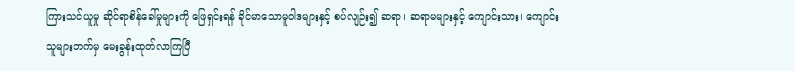ကြားသင်ယူမှု ဆိုင်ရာစိန်ခေါ်မှုများကို ဖြေရှင်းရန် ခိုင်မာသောမူဝါဒများနှင့် စပ်လျဉ်း၍ ဆရာ၊ ဆရာမများနှင့် ကျောင်းသား၊ ကျောင်းသူများဘက်မှ မေးခွန်းထုတ်လာကြပြီ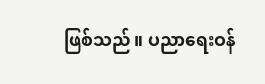ဖြစ်သည်။ ပညာရေးဝန်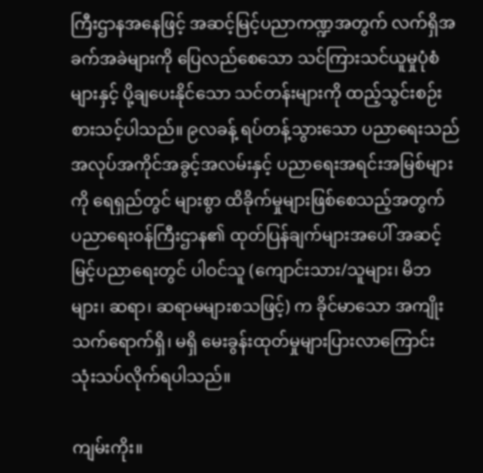ကြီးဌာနအနေဖြင့် အဆင့်မြင့်ပညာကဏ္ဍအတွက် လက်ရှိအခက်အခဲများကို ပြေလည်စေသော သင်ကြားသင်ယူမှုပုံစံ များနှင့် ပို့ချပေးနိုင်သော သင်တန်းများကို ထည့်သွင်းစဉ်းစားသင့်ပါသည်။ ၉လခန့် ရပ်တန့်သွားသော ပညာရေးသည် အလုပ်အကိုင်အခွင့်အလမ်းနှင့် ပညာရေးအရင်းအမြစ်များကို ရေရှည်တွင် များစွာ ထိခိုက်မှုများဖြစ်စေသည့်အတွက် ပညာရေးဝန်ကြီးဌာန၏ ထုတ်ပြန်ချက်များအပေါ် အဆင့်မြင့်ပညာရေးတွင် ပါဝင်သူ (ကျောင်းသား/သူများ၊ မိဘများ၊ ဆရာ၊ ဆရာမများစသဖြင့်) က ခိုင်မာသော အကျိုးသက်ရောက်ရှိ၊ မရှိ မေးခွန်းထုတ်မှုများပြားလာကြောင်း သုံးသပ်လိုက်ရပါသည်။

ကျမ်းကိုး။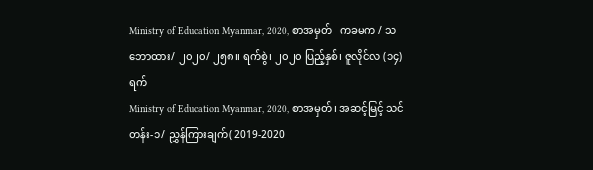Ministry of Education Myanmar, 2020, စာအမှတ်   ကခမက / သဘောထား/ ၂၀၂၀/ ၂၅၈။ ရက်စွဲ၊ ၂၀၂၀ ပြည့်နှစ်၊ ဇူလိုင်လ (၁၄) ရက်
Ministry of Education Myanmar, 2020, စာအမှတ်၊ အဆင့်မြင့် သင်တန်း-၁/ ညွှန်ကြားချက်( 2019-2020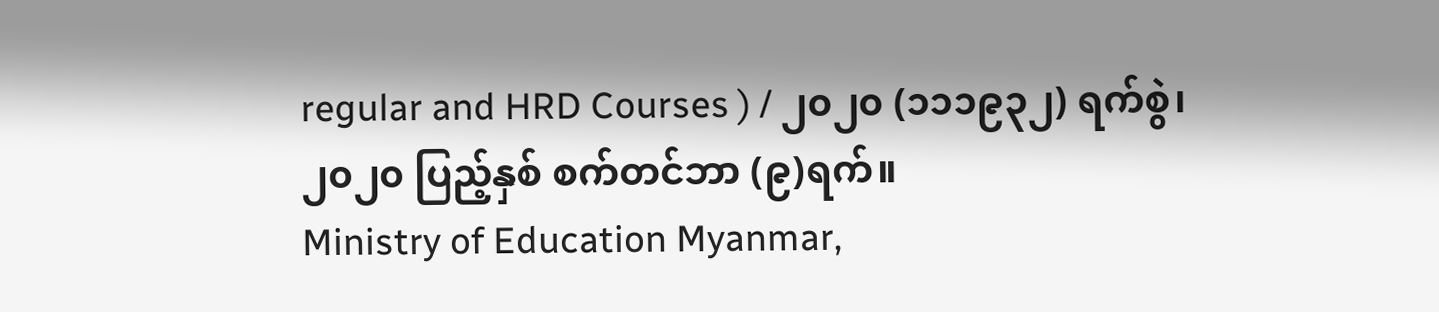regular and HRD Courses ) / ၂၀၂၀ (၁၁၁၉၃၂) ရက်စွဲ၊ ၂၀၂၀ ပြည့်နှစ် စက်တင်ဘာ (၉)ရက်။
Ministry of Education Myanmar,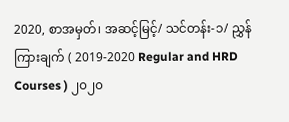2020, စာအမှတ်၊ အဆင့်မြင့်/ သင်တန်း-၁/ ညွှန်ကြားချက် ( 2019-2020 Regular and HRD Courses ) ၂၀၂၀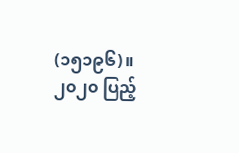(၁၅၁၉၆)။ ၂၀၂၀ ပြည့်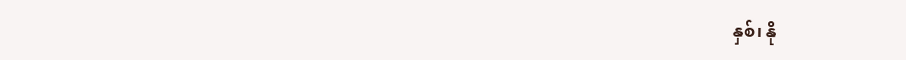နှစ်၊ နို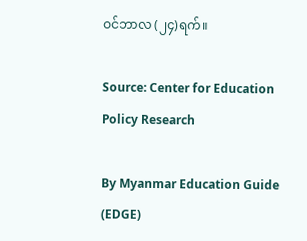ဝင်ဘာလ (၂၄)ရက်။

Source: Center for Education Policy Research

By Myanmar Education Guide (EDGE)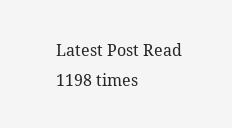Latest Post Read 1198 times